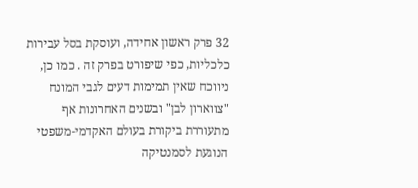32 פרק ראשון אחידה, ועוסקת בסל עבירות כלכליות, כפי שיפורט בפרק זה . כמו כן, ניווכח שאין תמימות דעים לגבי המונח "צווארון לבן" ובשנים האחרונות אף מתעוררת ביקורת בעולם האקדמי-משפטי הנוגעת לסמנטיקה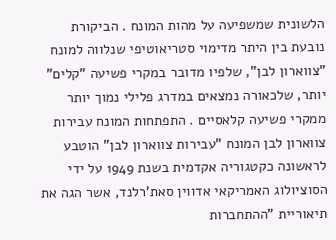הלשונית שמשפיעה על מהות המונח . הביקורת נובעת בין היתר מדימוי סטריאוטיפי שנלווה למונח "צווארון לבן", שלפיו מדובר במקרי פשיעה "קלים" יותר, שלכאורה נמצאים במדרג פלילי נמוך יותר ממקרי פשיעה קלאסיים . התפתחות המונח עבירות צווארון לבן המונח "עבירות צווארון לבן" הוטבע לראשונה כקטגוריה אקדמית בשנת 1949 על ידי הסוציולוג האמריקאי אדווין סאת'רלנד, אשר הגה את תיאוריית "ההתחברות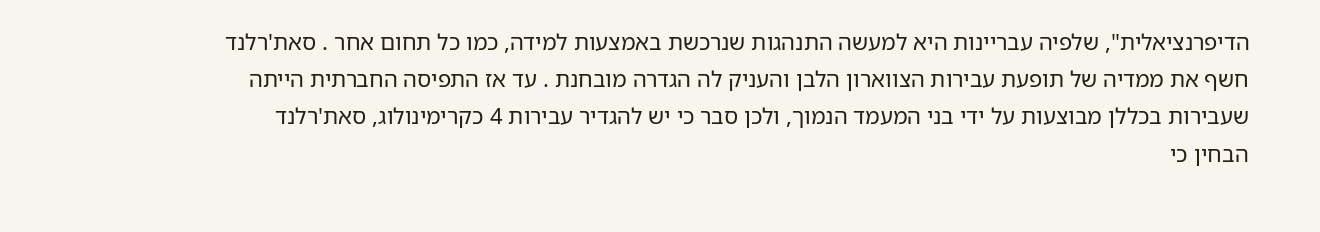הדיפרנציאלית", שלפיה עבריינות היא למעשה התנהגות שנרכשת באמצעות למידה, כמו כל תחום אחר . סאת'רלנד חשף את ממדיה של תופעת עבירות הצווארון הלבן והעניק לה הגדרה מובחנת . עד אז התפיסה החברתית הייתה שעבירות בכללן מבוצעות על ידי בני המעמד הנמוך, ולכן סבר כי יש להגדיר עבירות 4 כקרימינולוג, סאת'רלנד הבחין כי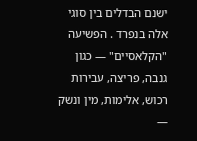ישנם הבדלים בין סוגי אלה בנפרד . הפשיעה "הקלאסיים" — כגון גנבה, פריצה, עבירות רכוש, אלימות, מין ונשק —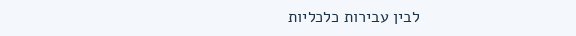לבין עבירות כלכליות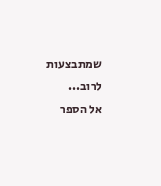שמתבצעות לרוב...
אל הספר